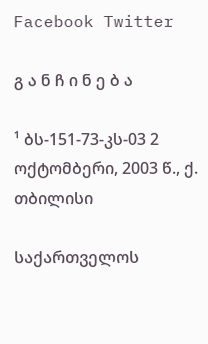Facebook Twitter

გ ა ნ ჩ ი ნ ე ბ ა

¹ ბს-151-73-კს-03 2 ოქტომბერი, 2003 წ., ქ. თბილისი

საქართველოს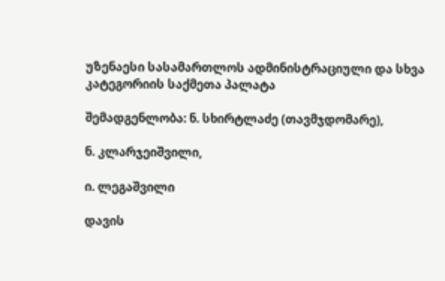უზენაესი სასამართლოს ადმინისტრაციული და სხვა კატეგორიის საქმეთა პალატა

შემადგენლობა: ნ. სხირტლაძე (თავმჯდომარე),

ნ. კლარჯეიშვილი,

ი. ლეგაშვილი

დავის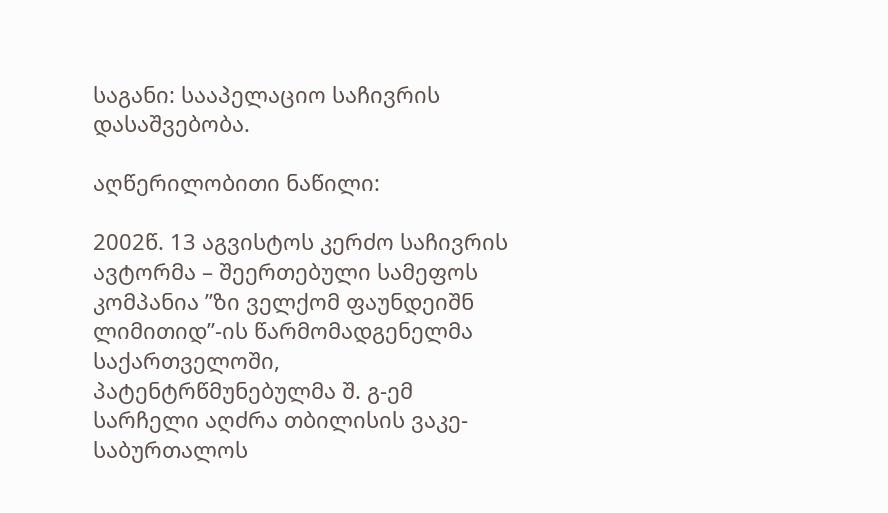საგანი: სააპელაციო საჩივრის დასაშვებობა.

აღწერილობითი ნაწილი:

2002წ. 13 აგვისტოს კერძო საჩივრის ავტორმა – შეერთებული სამეფოს კომპანია ”ზი ველქომ ფაუნდეიშნ ლიმითიდ”-ის წარმომადგენელმა საქართველოში, პატენტრწმუნებულმა შ. გ-ემ სარჩელი აღძრა თბილისის ვაკე-საბურთალოს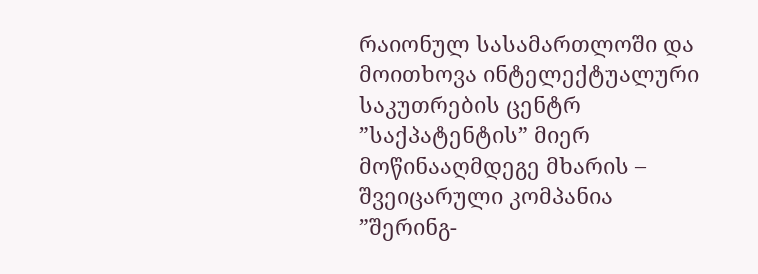რაიონულ სასამართლოში და მოითხოვა ინტელექტუალური საკუთრების ცენტრ ”საქპატენტის” მიერ მოწინააღმდეგე მხარის – შვეიცარული კომპანია ”შერინგ-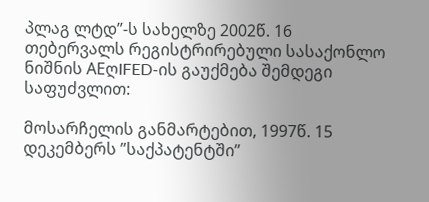პლაგ ლტდ”-ს სახელზე 2002წ. 16 თებერვალს რეგისტრირებული სასაქონლო ნიშნის AEღIFED-ის გაუქმება შემდეგი საფუძვლით:

მოსარჩელის განმარტებით, 1997წ. 15 დეკემბერს ”საქპატენტში”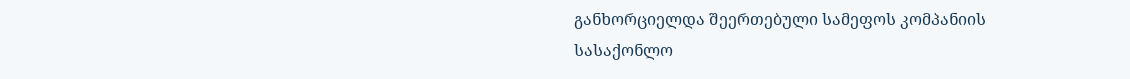განხორციელდა შეერთებული სამეფოს კომპანიის სასაქონლო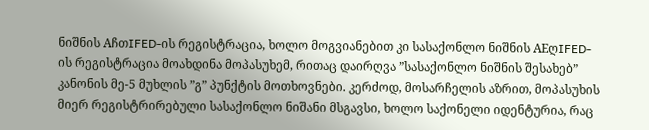ნიშნის AჩთIFED-ის რეგისტრაცია, ხოლო მოგვიანებით კი სასაქონლო ნიშნის AEღIFED-ის რეგისტრაცია მოახდინა მოპასუხემ, რითაც დაირღვა ”სასაქონლო ნიშნის შესახებ” კანონის მე-5 მუხლის ”გ” პუნქტის მოთხოვნები. კერძოდ, მოსარჩელის აზრით, მოპასუხის მიერ რეგისტრირებული სასაქონლო ნიშანი მსგავსი, ხოლო საქონელი იდენტურია, რაც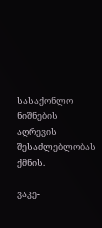სასაქონლო ნიშნების აღრევის შესაძლებლობას ქმნის.

ვაკე-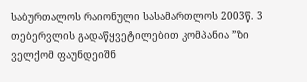საბურთალოს რაიონული სასამართლოს 2003წ. 3 თებერვლის გადაწყვეტილებით კომპანია ”ზი ველქომ ფაუნდეიშნ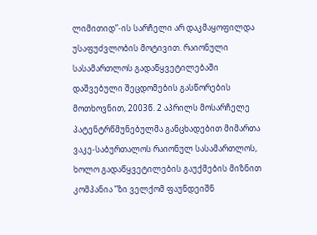ლიმითიდ”-ის სარჩელი არ დაკმაყოფილდა უსაფუძვლობის მოტივით. რაიონული სასამართლოს გადაწყვეტილებაში დაშვებული შეცდომების გასწორების მოთხოვნით, 2003წ. 2 აპრილს მოსარჩელე პატენტრწმუნებულმა განცხადებით მიმართა ვაკე-საბურთალოს რაიონულ სასამართლოს, ხოლო გადაწყვეტილების გაუქმების მიზნით კომპანია ”ზი ველქომ ფაუნდეიშნ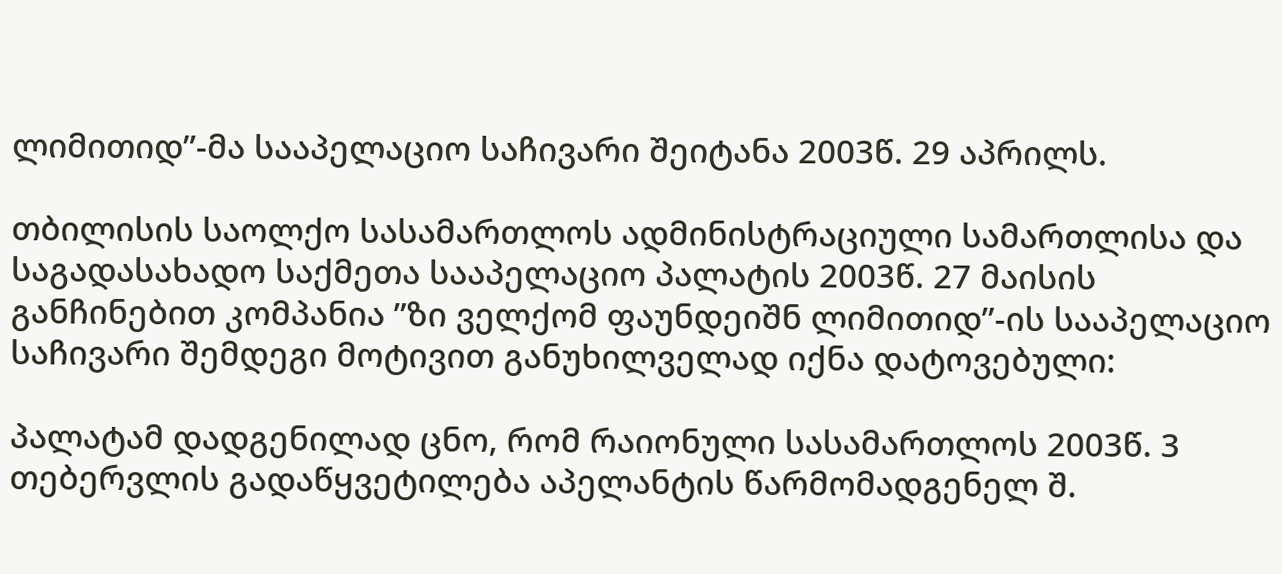ლიმითიდ”-მა სააპელაციო საჩივარი შეიტანა 2003წ. 29 აპრილს.

თბილისის საოლქო სასამართლოს ადმინისტრაციული სამართლისა და საგადასახადო საქმეთა სააპელაციო პალატის 2003წ. 27 მაისის განჩინებით კომპანია ”ზი ველქომ ფაუნდეიშნ ლიმითიდ”-ის სააპელაციო საჩივარი შემდეგი მოტივით განუხილველად იქნა დატოვებული:

პალატამ დადგენილად ცნო, რომ რაიონული სასამართლოს 2003წ. 3 თებერვლის გადაწყვეტილება აპელანტის წარმომადგენელ შ.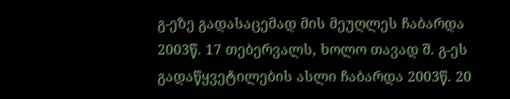გ-ეზე გადასაცემად მის მეუღლეს ჩაბარდა 2003წ. 17 თებერვალს, ხოლო თავად შ. გ-ეს გადაწყვეტილების ასლი ჩაბარდა 2003წ. 20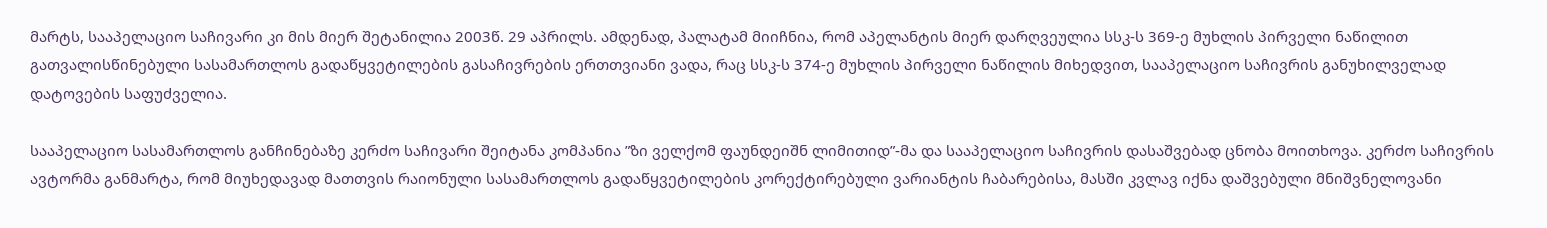მარტს, სააპელაციო საჩივარი კი მის მიერ შეტანილია 2003წ. 29 აპრილს. ამდენად, პალატამ მიიჩნია, რომ აპელანტის მიერ დარღვეულია სსკ-ს 369-ე მუხლის პირველი ნაწილით გათვალისწინებული სასამართლოს გადაწყვეტილების გასაჩივრების ერთთვიანი ვადა, რაც სსკ-ს 374-ე მუხლის პირველი ნაწილის მიხედვით, სააპელაციო საჩივრის განუხილველად დატოვების საფუძველია.

სააპელაციო სასამართლოს განჩინებაზე კერძო საჩივარი შეიტანა კომპანია ”ზი ველქომ ფაუნდეიშნ ლიმითიდ”-მა და სააპელაციო საჩივრის დასაშვებად ცნობა მოითხოვა. კერძო საჩივრის ავტორმა განმარტა, რომ მიუხედავად მათთვის რაიონული სასამართლოს გადაწყვეტილების კორექტირებული ვარიანტის ჩაბარებისა, მასში კვლავ იქნა დაშვებული მნიშვნელოვანი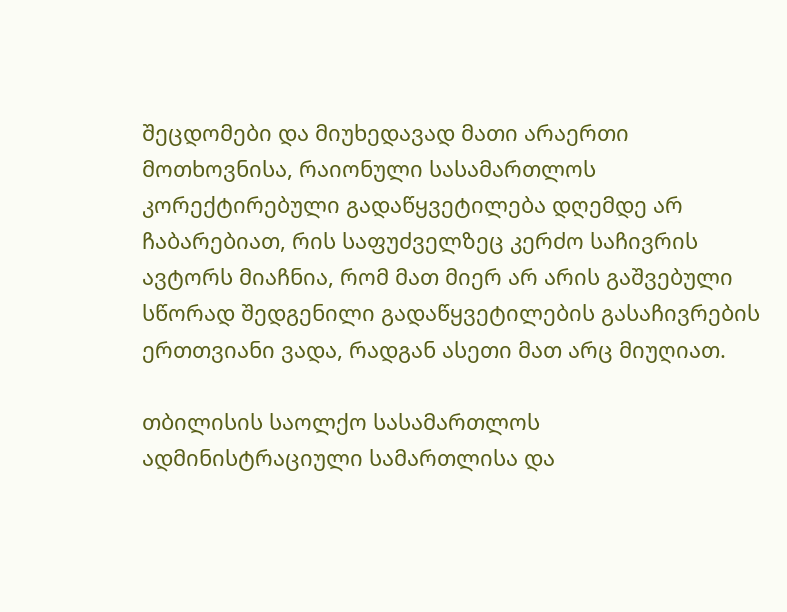შეცდომები და მიუხედავად მათი არაერთი მოთხოვნისა, რაიონული სასამართლოს კორექტირებული გადაწყვეტილება დღემდე არ ჩაბარებიათ, რის საფუძველზეც კერძო საჩივრის ავტორს მიაჩნია, რომ მათ მიერ არ არის გაშვებული სწორად შედგენილი გადაწყვეტილების გასაჩივრების ერთთვიანი ვადა, რადგან ასეთი მათ არც მიუღიათ.

თბილისის საოლქო სასამართლოს ადმინისტრაციული სამართლისა და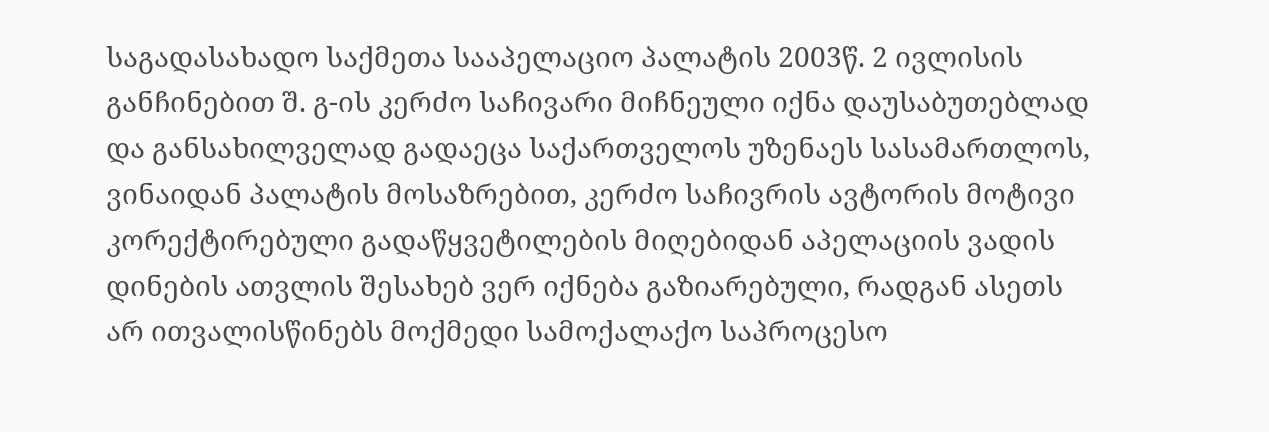საგადასახადო საქმეთა სააპელაციო პალატის 2003წ. 2 ივლისის განჩინებით შ. გ-ის კერძო საჩივარი მიჩნეული იქნა დაუსაბუთებლად და განსახილველად გადაეცა საქართველოს უზენაეს სასამართლოს, ვინაიდან პალატის მოსაზრებით, კერძო საჩივრის ავტორის მოტივი კორექტირებული გადაწყვეტილების მიღებიდან აპელაციის ვადის დინების ათვლის შესახებ ვერ იქნება გაზიარებული, რადგან ასეთს არ ითვალისწინებს მოქმედი სამოქალაქო საპროცესო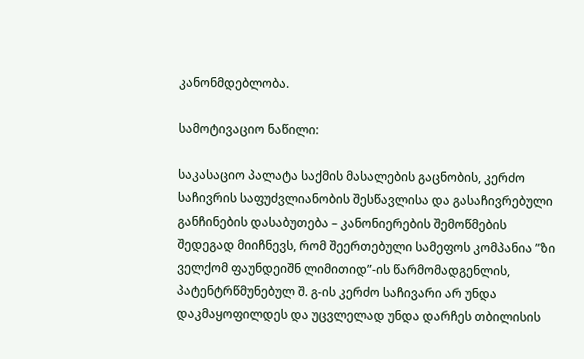კანონმდებლობა.

სამოტივაციო ნაწილი:

საკასაციო პალატა საქმის მასალების გაცნობის, კერძო საჩივრის საფუძვლიანობის შესწავლისა და გასაჩივრებული განჩინების დასაბუთება – კანონიერების შემოწმების შედეგად მიიჩნევს, რომ შეერთებული სამეფოს კომპანია ”ზი ველქომ ფაუნდეიშნ ლიმითიდ”-ის წარმომადგენლის, პატენტრწმუნებულ შ. გ-ის კერძო საჩივარი არ უნდა დაკმაყოფილდეს და უცვლელად უნდა დარჩეს თბილისის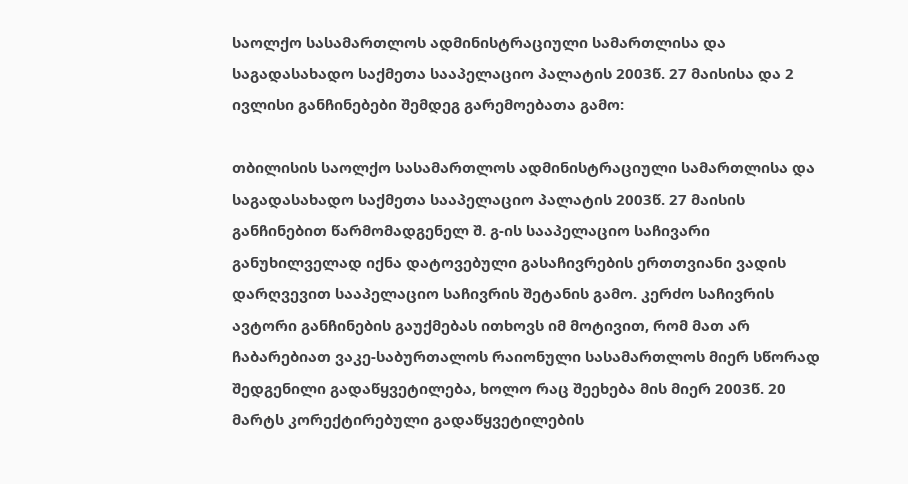საოლქო სასამართლოს ადმინისტრაციული სამართლისა და საგადასახადო საქმეთა სააპელაციო პალატის 2003წ. 27 მაისისა და 2 ივლისი განჩინებები შემდეგ გარემოებათა გამო:

თბილისის საოლქო სასამართლოს ადმინისტრაციული სამართლისა და საგადასახადო საქმეთა სააპელაციო პალატის 2003წ. 27 მაისის განჩინებით წარმომადგენელ შ. გ-ის სააპელაციო საჩივარი განუხილველად იქნა დატოვებული გასაჩივრების ერთთვიანი ვადის დარღვევით სააპელაციო საჩივრის შეტანის გამო. კერძო საჩივრის ავტორი განჩინების გაუქმებას ითხოვს იმ მოტივით, რომ მათ არ ჩაბარებიათ ვაკე-საბურთალოს რაიონული სასამართლოს მიერ სწორად შედგენილი გადაწყვეტილება, ხოლო რაც შეეხება მის მიერ 2003წ. 20 მარტს კორექტირებული გადაწყვეტილების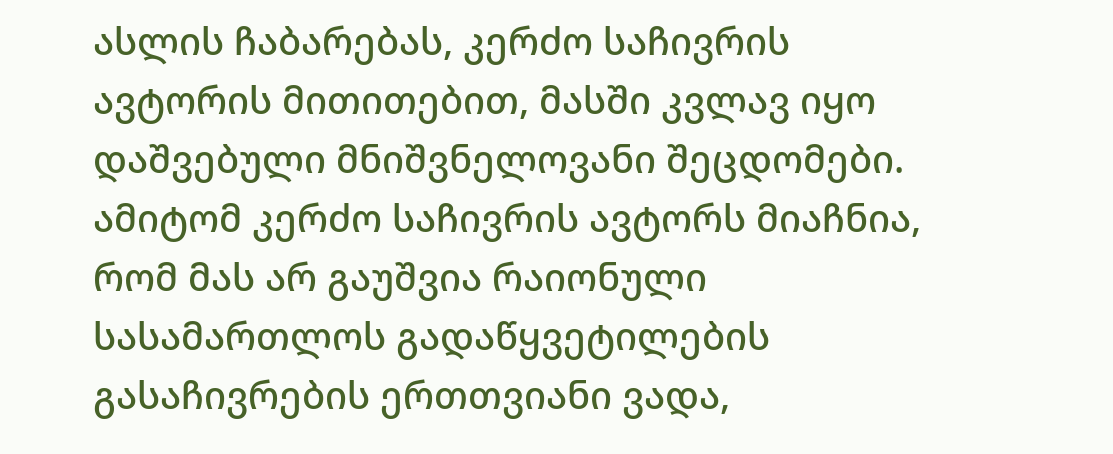ასლის ჩაბარებას, კერძო საჩივრის ავტორის მითითებით, მასში კვლავ იყო დაშვებული მნიშვნელოვანი შეცდომები. ამიტომ კერძო საჩივრის ავტორს მიაჩნია, რომ მას არ გაუშვია რაიონული სასამართლოს გადაწყვეტილების გასაჩივრების ერთთვიანი ვადა,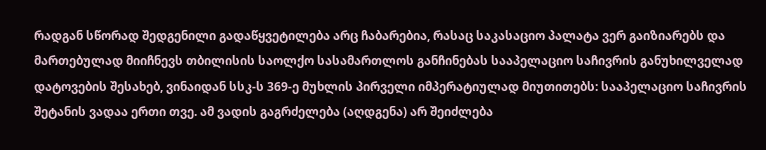რადგან სწორად შედგენილი გადაწყვეტილება არც ჩაბარებია, რასაც საკასაციო პალატა ვერ გაიზიარებს და მართებულად მიიჩნევს თბილისის საოლქო სასამართლოს განჩინებას სააპელაციო საჩივრის განუხილველად დატოვების შესახებ, ვინაიდან სსკ-ს 369-ე მუხლის პირველი იმპერატიულად მიუთითებს: სააპელაციო საჩივრის შეტანის ვადაა ერთი თვე. ამ ვადის გაგრძელება (აღდგენა) არ შეიძლება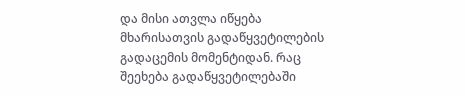და მისი ათვლა იწყება მხარისათვის გადაწყვეტილების გადაცემის მომენტიდან. რაც შეეხება გადაწყვეტილებაში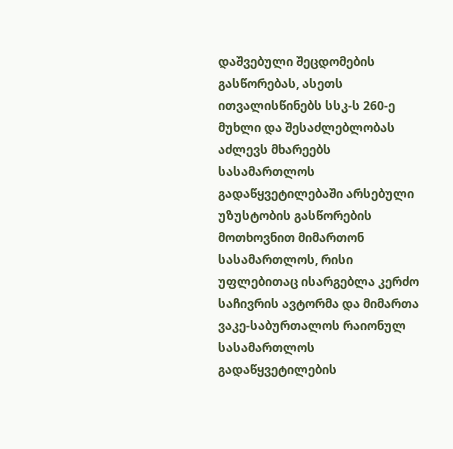დაშვებული შეცდომების გასწორებას, ასეთს ითვალისწინებს სსკ-ს 260-ე მუხლი და შესაძლებლობას აძლევს მხარეებს სასამართლოს გადაწყვეტილებაში არსებული უზუსტობის გასწორების მოთხოვნით მიმართონ სასამართლოს, რისი უფლებითაც ისარგებლა კერძო საჩივრის ავტორმა და მიმართა ვაკე-საბურთალოს რაიონულ სასამართლოს გადაწყვეტილების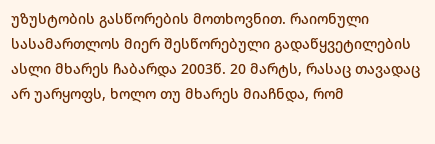უზუსტობის გასწორების მოთხოვნით. რაიონული სასამართლოს მიერ შესწორებული გადაწყვეტილების ასლი მხარეს ჩაბარდა 2003წ. 20 მარტს, რასაც თავადაც არ უარყოფს, ხოლო თუ მხარეს მიაჩნდა, რომ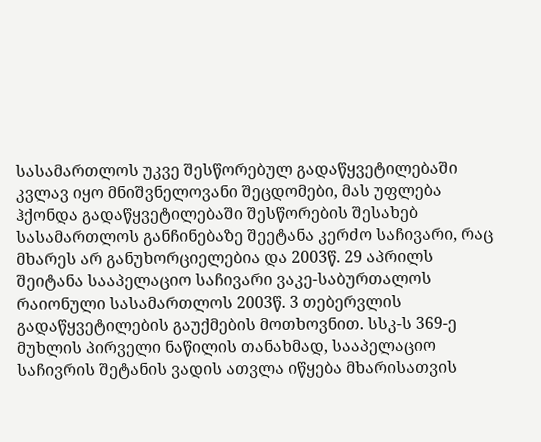სასამართლოს უკვე შესწორებულ გადაწყვეტილებაში კვლავ იყო მნიშვნელოვანი შეცდომები, მას უფლება ჰქონდა გადაწყვეტილებაში შესწორების შესახებ სასამართლოს განჩინებაზე შეეტანა კერძო საჩივარი, რაც მხარეს არ განუხორციელებია და 2003წ. 29 აპრილს შეიტანა სააპელაციო საჩივარი ვაკე-საბურთალოს რაიონული სასამართლოს 2003წ. 3 თებერვლის გადაწყვეტილების გაუქმების მოთხოვნით. სსკ-ს 369-ე მუხლის პირველი ნაწილის თანახმად, სააპელაციო საჩივრის შეტანის ვადის ათვლა იწყება მხარისათვის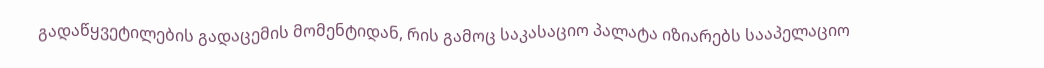გადაწყვეტილების გადაცემის მომენტიდან, რის გამოც საკასაციო პალატა იზიარებს სააპელაციო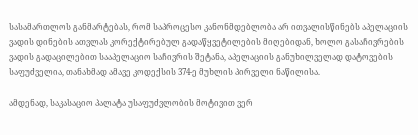სასამართლოს განმარტებას, რომ საპროცესო კანონმდებლობა არ ითვალისწინებს აპელაციის ვადის დინების ათვლას კორექტირებულ გადაწყვეტილების მიღებიდან, ხოლო გასაჩივრების ვადის გადაცილებით სააპელაციო საჩივრის შეტანა, აპელაციის განუხილველად დატოვების საფუძველია, თანახმად ამავე კოდექსის 374-ე მუხლის პირველი ნაწილისა.

ამდენად, საკასაციო პალატა უსაფუძვლობის მოტივით ვერ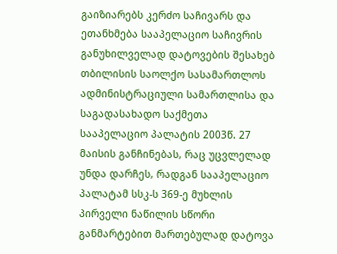გაიზიარებს კერძო საჩივარს და ეთანხმება სააპელაციო საჩივრის განუხილველად დატოვების შესახებ თბილისის საოლქო სასამართლოს ადმინისტრაციული სამართლისა და საგადასახადო საქმეთა სააპელაციო პალატის 2003წ. 27 მაისის განჩინებას, რაც უცვლელად უნდა დარჩეს, რადგან სააპელაციო პალატამ სსკ-ს 369-ე მუხლის პირველი ნაწილის სწორი განმარტებით მართებულად დატოვა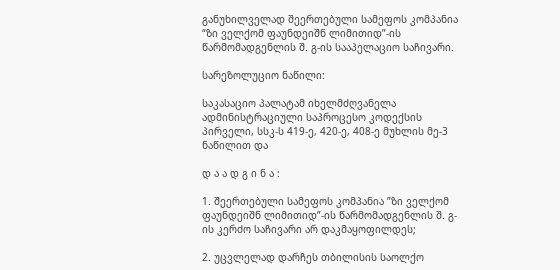განუხილველად შეერთებული სამეფოს კომპანია “ზი ველქომ ფაუნდეიშნ ლიმითიდ”-ის წარმომადგენლის შ. გ-ის სააპელაციო საჩივარი.

სარეზოლუციო ნაწილი:

საკასაციო პალატამ იხელმძღვანელა ადმინისტრაციული საპროცესო კოდექსის პირველი, სსკ-ს 419-ე, 420-ე, 408-ე მუხლის მე-3 ნაწილით და

დ ა ა დ გ ი ნ ა :

1. შეერთებული სამეფოს კომპანია ”ზი ველქომ ფაუნდეიშნ ლიმითიდ”-ის წარმომადგენლის შ. გ-ის კერძო საჩივარი არ დაკმაყოფილდეს;

2. უცვლელად დარჩეს თბილისის საოლქო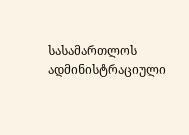სასამართლოს ადმინისტრაციული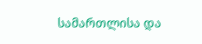სამართლისა და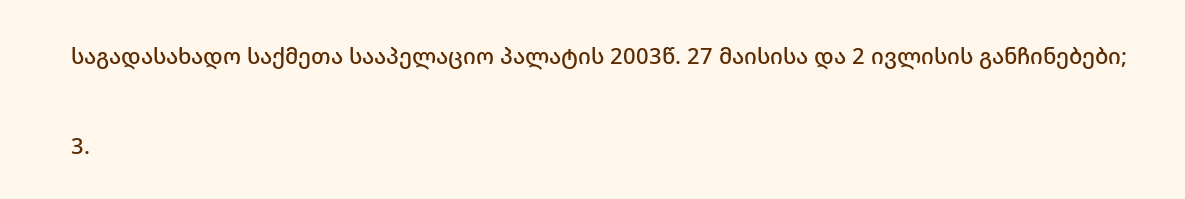საგადასახადო საქმეთა სააპელაციო პალატის 2003წ. 27 მაისისა და 2 ივლისის განჩინებები;

3.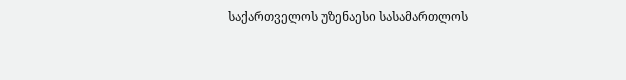საქართველოს უზენაესი სასამართლოს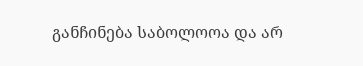განჩინება საბოლოოა და არ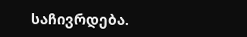საჩივრდება.